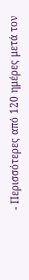- Περισσότερες από 120 ημέρες μετά τον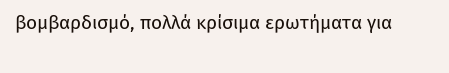βομβαρδισμό, πολλά κρίσιμα ερωτήματα για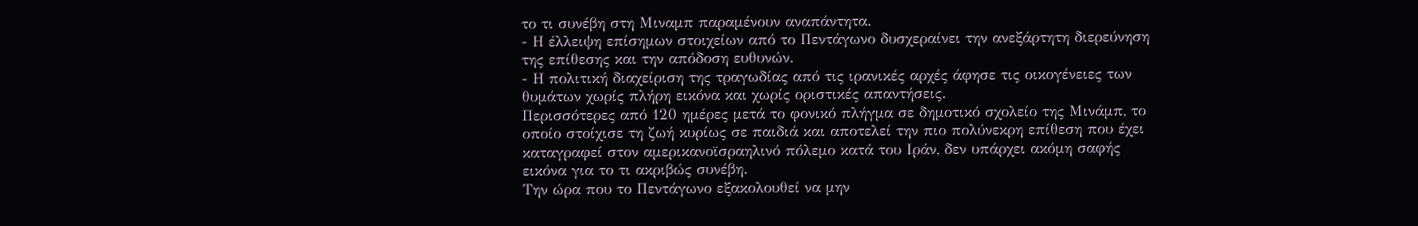το τι συνέβη στη Μιναμπ παραμένουν αναπάντητα.
- Η έλλειψη επίσημων στοιχείων από το Πεντάγωνο δυσχεραίνει την ανεξάρτητη διερεύνηση της επίθεσης και την απόδοση ευθυνών.
- Η πολιτική διαχείριση της τραγωδίας από τις ιρανικές αρχές άφησε τις οικογένειες των θυμάτων χωρίς πλήρη εικόνα και χωρίς οριστικές απαντήσεις.
Περισσότερες από 120 ημέρες μετά το φονικό πλήγμα σε δημοτικό σχολείο της Μινάμπ, το οποίο στοίχισε τη ζωή κυρίως σε παιδιά και αποτελεί την πιο πολύνεκρη επίθεση που έχει καταγραφεί στον αμερικανοϊσραηλινό πόλεμο κατά του Ιράν, δεν υπάρχει ακόμη σαφής εικόνα για το τι ακριβώς συνέβη.
Την ώρα που το Πεντάγωνο εξακολουθεί να μην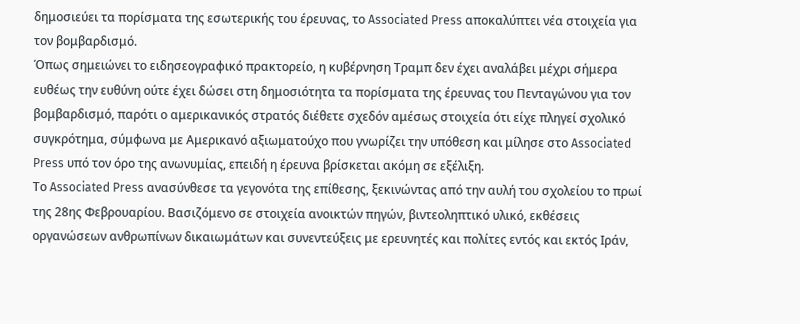δημοσιεύει τα πορίσματα της εσωτερικής του έρευνας, το Associated Press αποκαλύπτει νέα στοιχεία για τον βομβαρδισμό.
Όπως σημειώνει το ειδησεογραφικό πρακτορείο, η κυβέρνηση Τραμπ δεν έχει αναλάβει μέχρι σήμερα ευθέως την ευθύνη ούτε έχει δώσει στη δημοσιότητα τα πορίσματα της έρευνας του Πενταγώνου για τον βομβαρδισμό, παρότι ο αμερικανικός στρατός διέθετε σχεδόν αμέσως στοιχεία ότι είχε πληγεί σχολικό συγκρότημα, σύμφωνα με Αμερικανό αξιωματούχο που γνωρίζει την υπόθεση και μίλησε στο Associated Press υπό τον όρο της ανωνυμίας, επειδή η έρευνα βρίσκεται ακόμη σε εξέλιξη.
Το Associated Press ανασύνθεσε τα γεγονότα της επίθεσης, ξεκινώντας από την αυλή του σχολείου το πρωί της 28ης Φεβρουαρίου. Βασιζόμενο σε στοιχεία ανοικτών πηγών, βιντεοληπτικό υλικό, εκθέσεις οργανώσεων ανθρωπίνων δικαιωμάτων και συνεντεύξεις με ερευνητές και πολίτες εντός και εκτός Ιράν,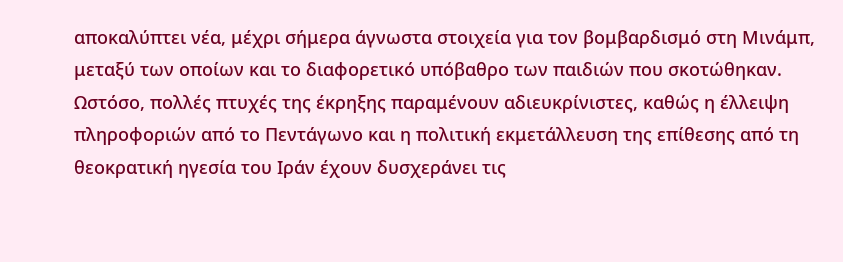αποκαλύπτει νέα, μέχρι σήμερα άγνωστα στοιχεία για τον βομβαρδισμό στη Μινάμπ, μεταξύ των οποίων και το διαφορετικό υπόβαθρο των παιδιών που σκοτώθηκαν.
Ωστόσο, πολλές πτυχές της έκρηξης παραμένουν αδιευκρίνιστες, καθώς η έλλειψη πληροφοριών από το Πεντάγωνο και η πολιτική εκμετάλλευση της επίθεσης από τη θεοκρατική ηγεσία του Ιράν έχουν δυσχεράνει τις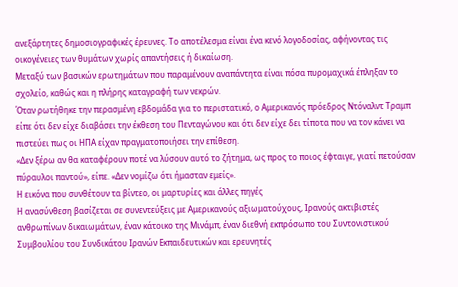ανεξάρτητες δημοσιογραφικές έρευνες. Το αποτέλεσμα είναι ένα κενό λογοδοσίας, αφήνοντας τις οικογένειες των θυμάτων χωρίς απαντήσεις ή δικαίωση.
Μεταξύ των βασικών ερωτημάτων που παραμένουν αναπάντητα είναι πόσα πυρομαχικά έπληξαν το σχολείο, καθώς και η πλήρης καταγραφή των νεκρών.
Όταν ρωτήθηκε την περασμένη εβδομάδα για το περιστατικό, ο Αμερικανός πρόεδρος Ντόναλντ Τραμπ είπε ότι δεν είχε διαβάσει την έκθεση του Πενταγώνου και ότι δεν είχε δει τίποτα που να τον κάνει να πιστεύει πως οι ΗΠΑ είχαν πραγματοποιήσει την επίθεση.
«Δεν ξέρω αν θα καταφέρουν ποτέ να λύσουν αυτό το ζήτημα, ως προς το ποιος έφταιγε, γιατί πετούσαν πύραυλοι παντού», είπε. «Δεν νομίζω ότι ήμασταν εμείς».
Η εικόνα που συνθέτουν τα βίντεο, οι μαρτυρίες και άλλες πηγές
Η ανασύνθεση βασίζεται σε συνεντεύξεις με Αμερικανούς αξιωματούχους, Ιρανούς ακτιβιστές ανθρωπίνων δικαιωμάτων, έναν κάτοικο της Μινάμπ, έναν διεθνή εκπρόσωπο του Συντονιστικού Συμβουλίου του Συνδικάτου Ιρανών Εκπαιδευτικών και ερευνητές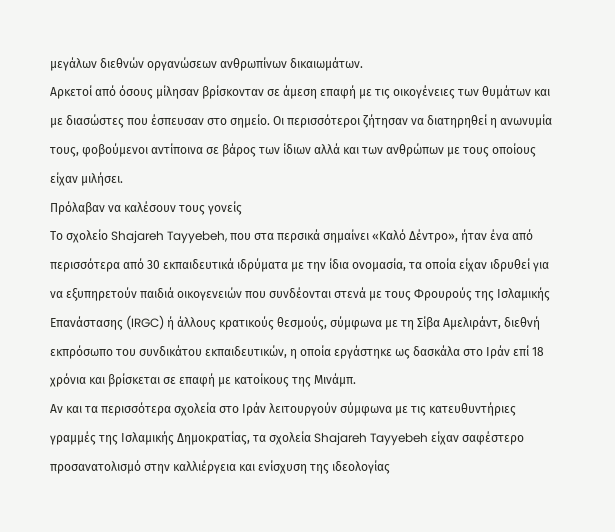μεγάλων διεθνών οργανώσεων ανθρωπίνων δικαιωμάτων.
Αρκετοί από όσους μίλησαν βρίσκονταν σε άμεση επαφή με τις οικογένειες των θυμάτων και με διασώστες που έσπευσαν στο σημείο. Οι περισσότεροι ζήτησαν να διατηρηθεί η ανωνυμία τους, φοβούμενοι αντίποινα σε βάρος των ίδιων αλλά και των ανθρώπων με τους οποίους είχαν μιλήσει.
Πρόλαβαν να καλέσουν τους γονείς
Το σχολείο Shajareh Tayyebeh, που στα περσικά σημαίνει «Καλό Δέντρο», ήταν ένα από περισσότερα από 30 εκπαιδευτικά ιδρύματα με την ίδια ονομασία, τα οποία είχαν ιδρυθεί για να εξυπηρετούν παιδιά οικογενειών που συνδέονται στενά με τους Φρουρούς της Ισλαμικής Επανάστασης (IRGC) ή άλλους κρατικούς θεσμούς, σύμφωνα με τη Σίβα Αμελιράντ, διεθνή εκπρόσωπο του συνδικάτου εκπαιδευτικών, η οποία εργάστηκε ως δασκάλα στο Ιράν επί 18 χρόνια και βρίσκεται σε επαφή με κατοίκους της Μινάμπ.
Αν και τα περισσότερα σχολεία στο Ιράν λειτουργούν σύμφωνα με τις κατευθυντήριες γραμμές της Ισλαμικής Δημοκρατίας, τα σχολεία Shajareh Tayyebeh είχαν σαφέστερο προσανατολισμό στην καλλιέργεια και ενίσχυση της ιδεολογίας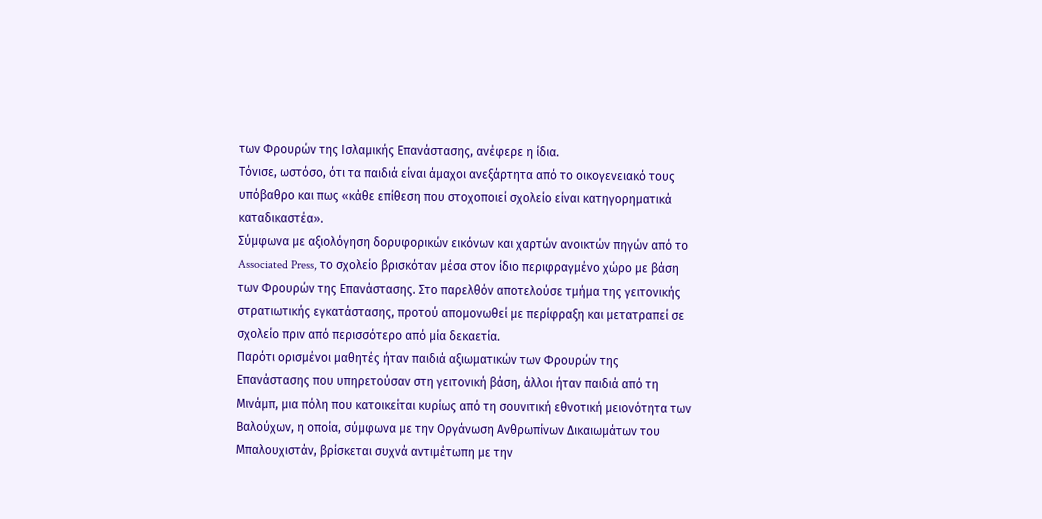των Φρουρών της Ισλαμικής Επανάστασης, ανέφερε η ίδια.
Τόνισε, ωστόσο, ότι τα παιδιά είναι άμαχοι ανεξάρτητα από το οικογενειακό τους υπόβαθρο και πως «κάθε επίθεση που στοχοποιεί σχολείο είναι κατηγορηματικά καταδικαστέα».
Σύμφωνα με αξιολόγηση δορυφορικών εικόνων και χαρτών ανοικτών πηγών από το Associated Press, το σχολείο βρισκόταν μέσα στον ίδιο περιφραγμένο χώρο με βάση των Φρουρών της Επανάστασης. Στο παρελθόν αποτελούσε τμήμα της γειτονικής στρατιωτικής εγκατάστασης, προτού απομονωθεί με περίφραξη και μετατραπεί σε σχολείο πριν από περισσότερο από μία δεκαετία.
Παρότι ορισμένοι μαθητές ήταν παιδιά αξιωματικών των Φρουρών της Επανάστασης που υπηρετούσαν στη γειτονική βάση, άλλοι ήταν παιδιά από τη Μινάμπ, μια πόλη που κατοικείται κυρίως από τη σουνιτική εθνοτική μειονότητα των Βαλούχων, η οποία, σύμφωνα με την Οργάνωση Ανθρωπίνων Δικαιωμάτων του Μπαλουχιστάν, βρίσκεται συχνά αντιμέτωπη με την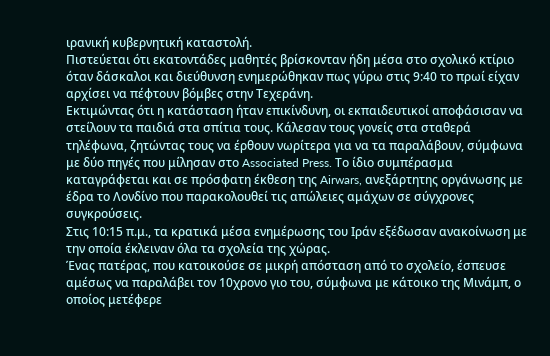ιρανική κυβερνητική καταστολή.
Πιστεύεται ότι εκατοντάδες μαθητές βρίσκονταν ήδη μέσα στο σχολικό κτίριο όταν δάσκαλοι και διεύθυνση ενημερώθηκαν πως γύρω στις 9:40 το πρωί είχαν αρχίσει να πέφτουν βόμβες στην Τεχεράνη.
Εκτιμώντας ότι η κατάσταση ήταν επικίνδυνη, οι εκπαιδευτικοί αποφάσισαν να στείλουν τα παιδιά στα σπίτια τους. Κάλεσαν τους γονείς στα σταθερά τηλέφωνα, ζητώντας τους να έρθουν νωρίτερα για να τα παραλάβουν, σύμφωνα με δύο πηγές που μίλησαν στο Associated Press. Το ίδιο συμπέρασμα καταγράφεται και σε πρόσφατη έκθεση της Airwars, ανεξάρτητης οργάνωσης με έδρα το Λονδίνο που παρακολουθεί τις απώλειες αμάχων σε σύγχρονες συγκρούσεις.
Στις 10:15 π.μ., τα κρατικά μέσα ενημέρωσης του Ιράν εξέδωσαν ανακοίνωση με την οποία έκλειναν όλα τα σχολεία της χώρας.
Ένας πατέρας, που κατοικούσε σε μικρή απόσταση από το σχολείο, έσπευσε αμέσως να παραλάβει τον 10χρονο γιο του, σύμφωνα με κάτοικο της Μινάμπ, ο οποίος μετέφερε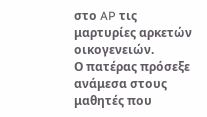στο AP τις μαρτυρίες αρκετών οικογενειών.
Ο πατέρας πρόσεξε ανάμεσα στους μαθητές που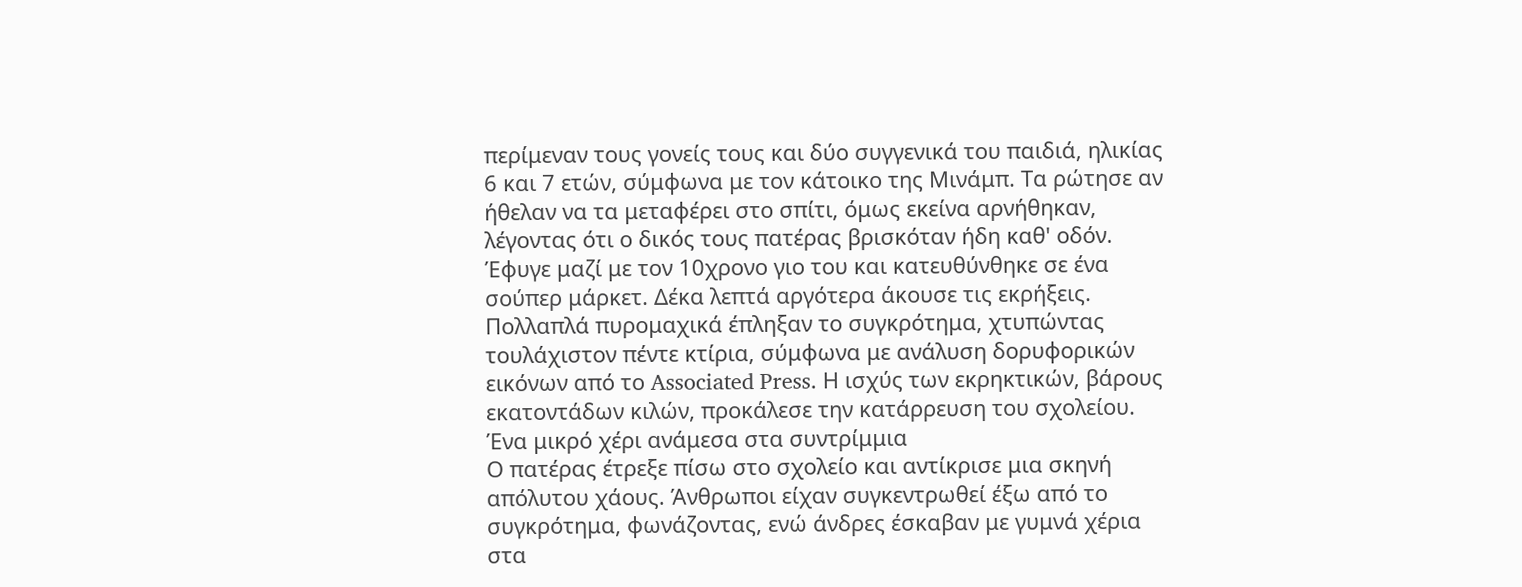περίμεναν τους γονείς τους και δύο συγγενικά του παιδιά, ηλικίας 6 και 7 ετών, σύμφωνα με τον κάτοικο της Μινάμπ. Τα ρώτησε αν ήθελαν να τα μεταφέρει στο σπίτι, όμως εκείνα αρνήθηκαν, λέγοντας ότι ο δικός τους πατέρας βρισκόταν ήδη καθ' οδόν.
Έφυγε μαζί με τον 10χρονο γιο του και κατευθύνθηκε σε ένα σούπερ μάρκετ. Δέκα λεπτά αργότερα άκουσε τις εκρήξεις.
Πολλαπλά πυρομαχικά έπληξαν το συγκρότημα, χτυπώντας τουλάχιστον πέντε κτίρια, σύμφωνα με ανάλυση δορυφορικών εικόνων από το Associated Press. Η ισχύς των εκρηκτικών, βάρους εκατοντάδων κιλών, προκάλεσε την κατάρρευση του σχολείου.
Ένα μικρό χέρι ανάμεσα στα συντρίμμια
Ο πατέρας έτρεξε πίσω στο σχολείο και αντίκρισε μια σκηνή απόλυτου χάους. Άνθρωποι είχαν συγκεντρωθεί έξω από το συγκρότημα, φωνάζοντας, ενώ άνδρες έσκαβαν με γυμνά χέρια στα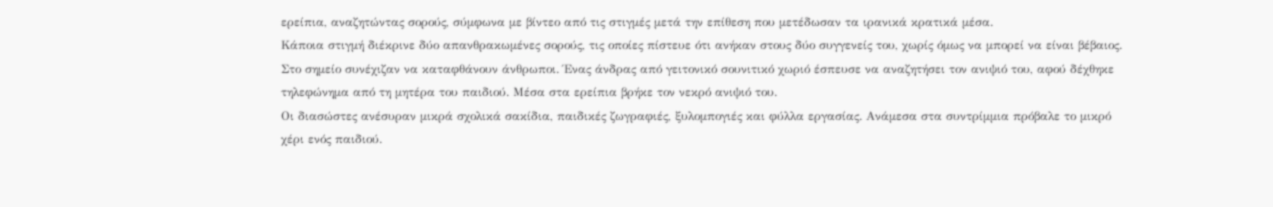ερείπια, αναζητώντας σορούς, σύμφωνα με βίντεο από τις στιγμές μετά την επίθεση που μετέδωσαν τα ιρανικά κρατικά μέσα.
Κάποια στιγμή διέκρινε δύο απανθρακωμένες σορούς, τις οποίες πίστευε ότι ανήκαν στους δύο συγγενείς του, χωρίς όμως να μπορεί να είναι βέβαιος.
Στο σημείο συνέχιζαν να καταφθάνουν άνθρωποι. Ένας άνδρας από γειτονικό σουνιτικό χωριό έσπευσε να αναζητήσει τον ανιψιό του, αφού δέχθηκε τηλεφώνημα από τη μητέρα του παιδιού. Μέσα στα ερείπια βρήκε τον νεκρό ανιψιό του.
Οι διασώστες ανέσυραν μικρά σχολικά σακίδια, παιδικές ζωγραφιές, ξυλομπογιές και φύλλα εργασίας. Ανάμεσα στα συντρίμμια πρόβαλε το μικρό χέρι ενός παιδιού.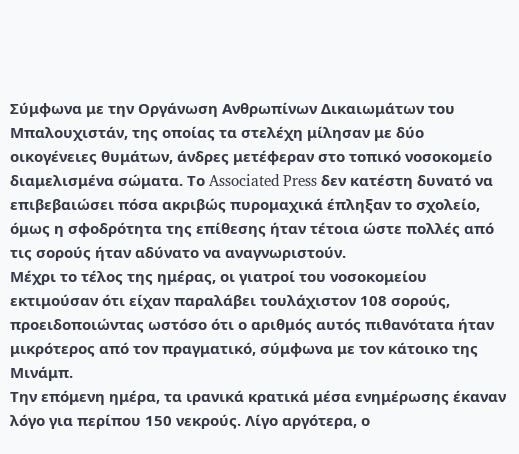Σύμφωνα με την Οργάνωση Ανθρωπίνων Δικαιωμάτων του Μπαλουχιστάν, της οποίας τα στελέχη μίλησαν με δύο οικογένειες θυμάτων, άνδρες μετέφεραν στο τοπικό νοσοκομείο διαμελισμένα σώματα. Το Associated Press δεν κατέστη δυνατό να επιβεβαιώσει πόσα ακριβώς πυρομαχικά έπληξαν το σχολείο, όμως η σφοδρότητα της επίθεσης ήταν τέτοια ώστε πολλές από τις σορούς ήταν αδύνατο να αναγνωριστούν.
Μέχρι το τέλος της ημέρας, οι γιατροί του νοσοκομείου εκτιμούσαν ότι είχαν παραλάβει τουλάχιστον 108 σορούς, προειδοποιώντας ωστόσο ότι ο αριθμός αυτός πιθανότατα ήταν μικρότερος από τον πραγματικό, σύμφωνα με τον κάτοικο της Μινάμπ.
Την επόμενη ημέρα, τα ιρανικά κρατικά μέσα ενημέρωσης έκαναν λόγο για περίπου 150 νεκρούς. Λίγο αργότερα, ο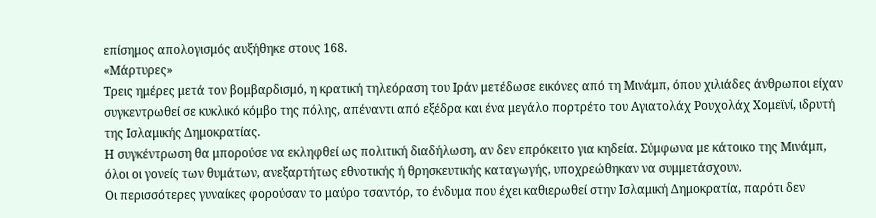επίσημος απολογισμός αυξήθηκε στους 168.
«Μάρτυρες»
Τρεις ημέρες μετά τον βομβαρδισμό, η κρατική τηλεόραση του Ιράν μετέδωσε εικόνες από τη Μινάμπ, όπου χιλιάδες άνθρωποι είχαν συγκεντρωθεί σε κυκλικό κόμβο της πόλης, απέναντι από εξέδρα και ένα μεγάλο πορτρέτο του Αγιατολάχ Ρουχολάχ Χομεϊνί, ιδρυτή της Ισλαμικής Δημοκρατίας.
Η συγκέντρωση θα μπορούσε να εκληφθεί ως πολιτική διαδήλωση, αν δεν επρόκειτο για κηδεία. Σύμφωνα με κάτοικο της Μινάμπ, όλοι οι γονείς των θυμάτων, ανεξαρτήτως εθνοτικής ή θρησκευτικής καταγωγής, υποχρεώθηκαν να συμμετάσχουν.
Οι περισσότερες γυναίκες φορούσαν το μαύρο τσαντόρ, το ένδυμα που έχει καθιερωθεί στην Ισλαμική Δημοκρατία, παρότι δεν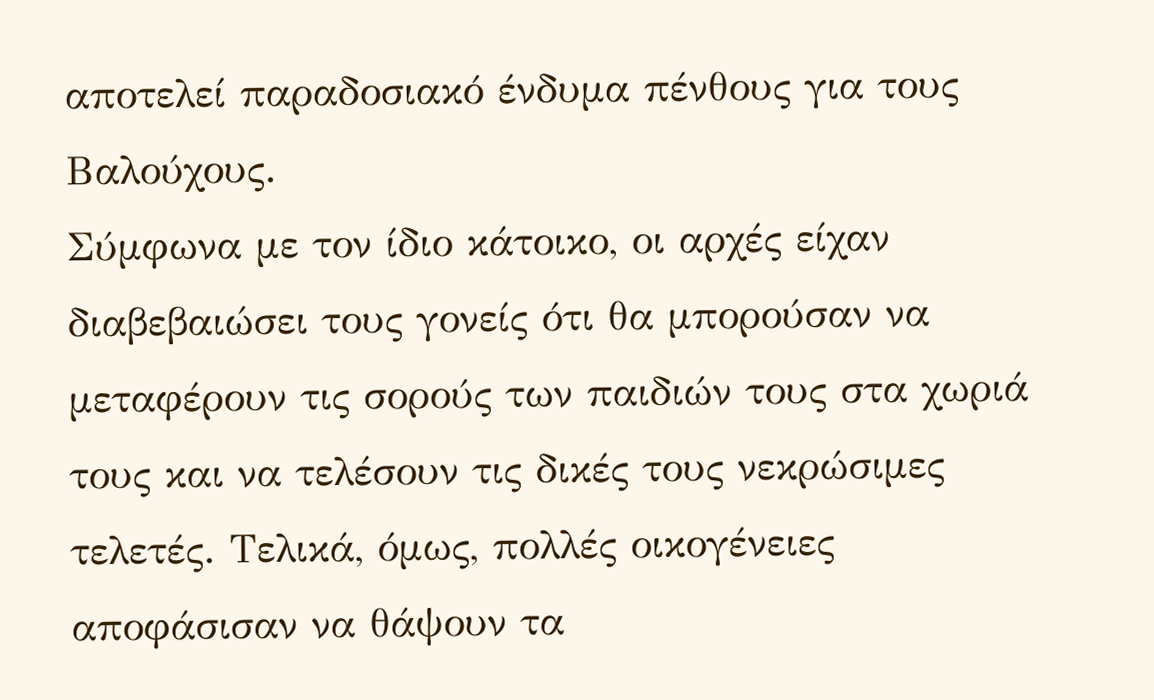αποτελεί παραδοσιακό ένδυμα πένθους για τους Βαλούχους.
Σύμφωνα με τον ίδιο κάτοικο, οι αρχές είχαν διαβεβαιώσει τους γονείς ότι θα μπορούσαν να μεταφέρουν τις σορούς των παιδιών τους στα χωριά τους και να τελέσουν τις δικές τους νεκρώσιμες τελετές. Τελικά, όμως, πολλές οικογένειες αποφάσισαν να θάψουν τα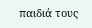παιδιά τους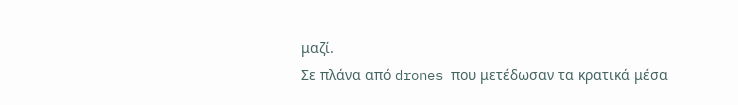μαζί.
Σε πλάνα από drones που μετέδωσαν τα κρατικά μέσα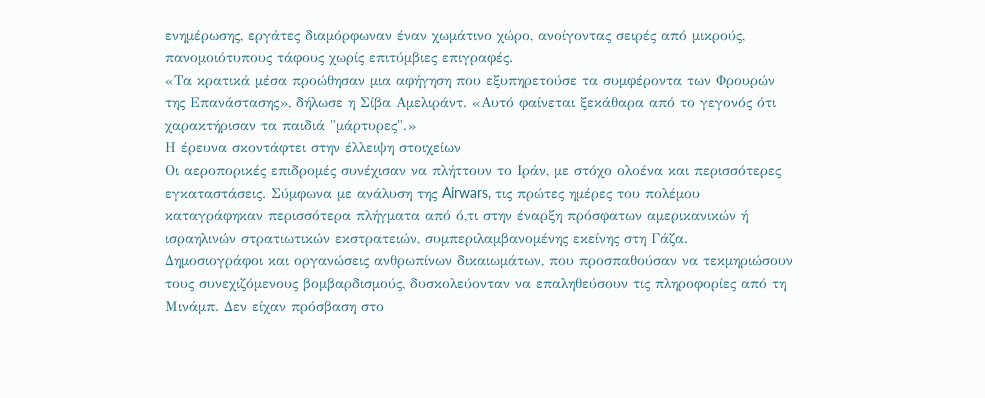ενημέρωσης, εργάτες διαμόρφωναν έναν χωμάτινο χώρο, ανοίγοντας σειρές από μικρούς, πανομοιότυπους τάφους χωρίς επιτύμβιες επιγραφές.
«Τα κρατικά μέσα προώθησαν μια αφήγηση που εξυπηρετούσε τα συμφέροντα των Φρουρών της Επανάστασης», δήλωσε η Σίβα Αμελιράντ. «Αυτό φαίνεται ξεκάθαρα από το γεγονός ότι χαρακτήρισαν τα παιδιά "μάρτυρες".»
Η έρευνα σκοντάφτει στην έλλειψη στοιχείων
Οι αεροπορικές επιδρομές συνέχισαν να πλήττουν το Ιράν, με στόχο ολοένα και περισσότερες εγκαταστάσεις. Σύμφωνα με ανάλυση της Airwars, τις πρώτες ημέρες του πολέμου καταγράφηκαν περισσότερα πλήγματα από ό,τι στην έναρξη πρόσφατων αμερικανικών ή ισραηλινών στρατιωτικών εκστρατειών, συμπεριλαμβανομένης εκείνης στη Γάζα.
Δημοσιογράφοι και οργανώσεις ανθρωπίνων δικαιωμάτων, που προσπαθούσαν να τεκμηριώσουν τους συνεχιζόμενους βομβαρδισμούς, δυσκολεύονταν να επαληθεύσουν τις πληροφορίες από τη Μινάμπ. Δεν είχαν πρόσβαση στο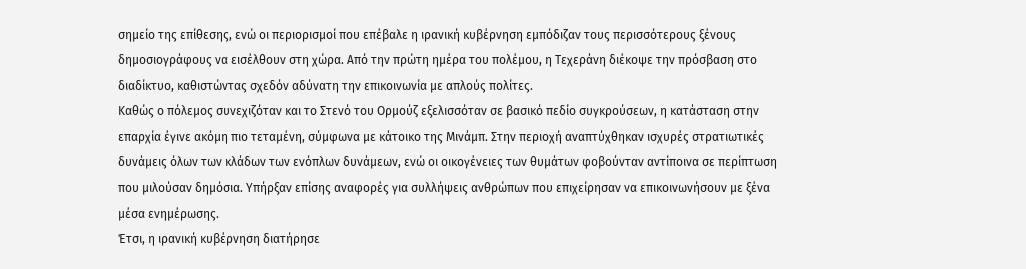σημείο της επίθεσης, ενώ οι περιορισμοί που επέβαλε η ιρανική κυβέρνηση εμπόδιζαν τους περισσότερους ξένους δημοσιογράφους να εισέλθουν στη χώρα. Από την πρώτη ημέρα του πολέμου, η Τεχεράνη διέκοψε την πρόσβαση στο διαδίκτυο, καθιστώντας σχεδόν αδύνατη την επικοινωνία με απλούς πολίτες.
Καθώς ο πόλεμος συνεχιζόταν και το Στενό του Ορμούζ εξελισσόταν σε βασικό πεδίο συγκρούσεων, η κατάσταση στην επαρχία έγινε ακόμη πιο τεταμένη, σύμφωνα με κάτοικο της Μινάμπ. Στην περιοχή αναπτύχθηκαν ισχυρές στρατιωτικές δυνάμεις όλων των κλάδων των ενόπλων δυνάμεων, ενώ οι οικογένειες των θυμάτων φοβούνταν αντίποινα σε περίπτωση που μιλούσαν δημόσια. Υπήρξαν επίσης αναφορές για συλλήψεις ανθρώπων που επιχείρησαν να επικοινωνήσουν με ξένα μέσα ενημέρωσης.
Έτσι, η ιρανική κυβέρνηση διατήρησε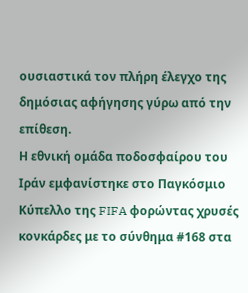ουσιαστικά τον πλήρη έλεγχο της δημόσιας αφήγησης γύρω από την επίθεση.
Η εθνική ομάδα ποδοσφαίρου του Ιράν εμφανίστηκε στο Παγκόσμιο Κύπελλο της FIFA φορώντας χρυσές κονκάρδες με το σύνθημα #168 στα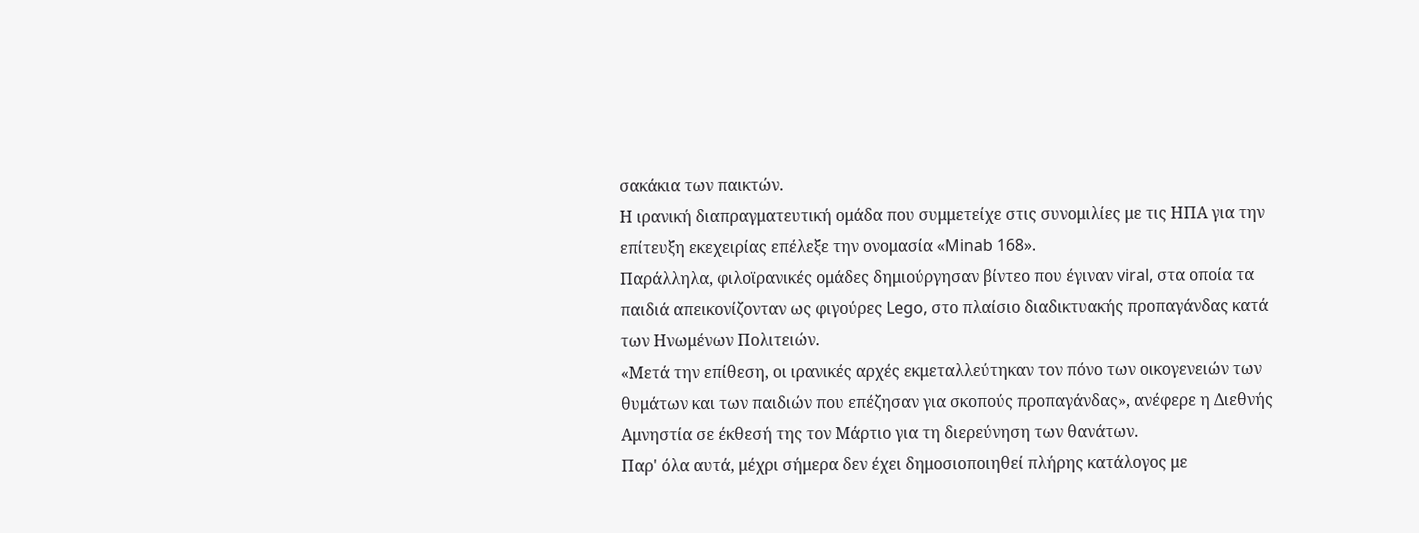σακάκια των παικτών.
Η ιρανική διαπραγματευτική ομάδα που συμμετείχε στις συνομιλίες με τις ΗΠΑ για την επίτευξη εκεχειρίας επέλεξε την ονομασία «Minab 168».
Παράλληλα, φιλοϊρανικές ομάδες δημιούργησαν βίντεο που έγιναν viral, στα οποία τα παιδιά απεικονίζονταν ως φιγούρες Lego, στο πλαίσιο διαδικτυακής προπαγάνδας κατά των Ηνωμένων Πολιτειών.
«Μετά την επίθεση, οι ιρανικές αρχές εκμεταλλεύτηκαν τον πόνο των οικογενειών των θυμάτων και των παιδιών που επέζησαν για σκοπούς προπαγάνδας», ανέφερε η Διεθνής Αμνηστία σε έκθεσή της τον Μάρτιο για τη διερεύνηση των θανάτων.
Παρ' όλα αυτά, μέχρι σήμερα δεν έχει δημοσιοποιηθεί πλήρης κατάλογος με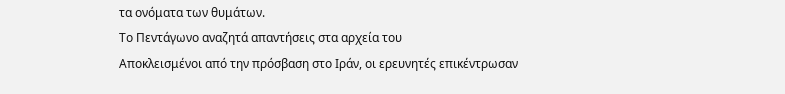τα ονόματα των θυμάτων.
Το Πεντάγωνο αναζητά απαντήσεις στα αρχεία του
Αποκλεισμένοι από την πρόσβαση στο Ιράν, οι ερευνητές επικέντρωσαν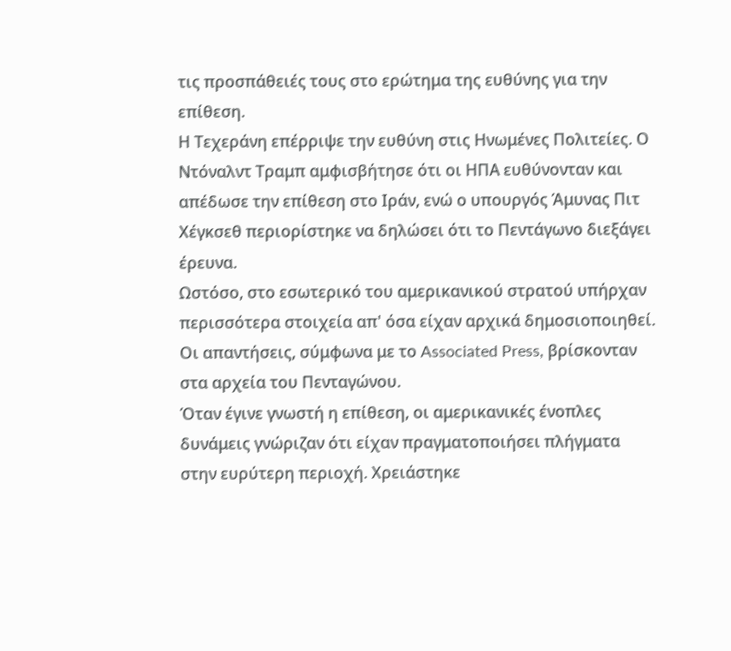τις προσπάθειές τους στο ερώτημα της ευθύνης για την επίθεση.
Η Τεχεράνη επέρριψε την ευθύνη στις Ηνωμένες Πολιτείες. Ο Ντόναλντ Τραμπ αμφισβήτησε ότι οι ΗΠΑ ευθύνονταν και απέδωσε την επίθεση στο Ιράν, ενώ ο υπουργός Άμυνας Πιτ Χέγκσεθ περιορίστηκε να δηλώσει ότι το Πεντάγωνο διεξάγει έρευνα.
Ωστόσο, στο εσωτερικό του αμερικανικού στρατού υπήρχαν περισσότερα στοιχεία απ' όσα είχαν αρχικά δημοσιοποιηθεί. Οι απαντήσεις, σύμφωνα με το Associated Press, βρίσκονταν στα αρχεία του Πενταγώνου.
Όταν έγινε γνωστή η επίθεση, οι αμερικανικές ένοπλες δυνάμεις γνώριζαν ότι είχαν πραγματοποιήσει πλήγματα στην ευρύτερη περιοχή. Χρειάστηκε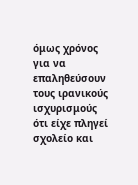όμως χρόνος για να επαληθεύσουν τους ιρανικούς ισχυρισμούς ότι είχε πληγεί σχολείο και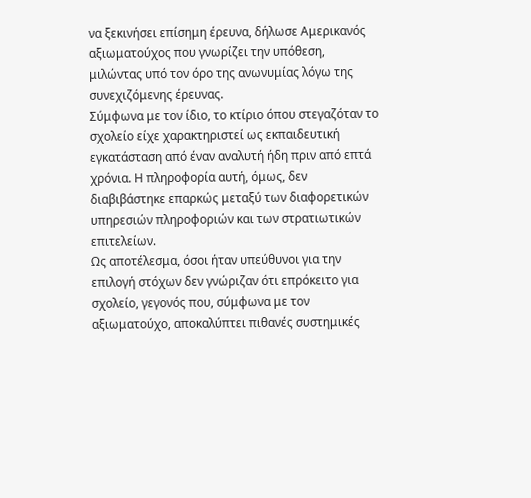να ξεκινήσει επίσημη έρευνα, δήλωσε Αμερικανός αξιωματούχος που γνωρίζει την υπόθεση, μιλώντας υπό τον όρο της ανωνυμίας λόγω της συνεχιζόμενης έρευνας.
Σύμφωνα με τον ίδιο, το κτίριο όπου στεγαζόταν το σχολείο είχε χαρακτηριστεί ως εκπαιδευτική εγκατάσταση από έναν αναλυτή ήδη πριν από επτά χρόνια. Η πληροφορία αυτή, όμως, δεν διαβιβάστηκε επαρκώς μεταξύ των διαφορετικών υπηρεσιών πληροφοριών και των στρατιωτικών επιτελείων.
Ως αποτέλεσμα, όσοι ήταν υπεύθυνοι για την επιλογή στόχων δεν γνώριζαν ότι επρόκειτο για σχολείο, γεγονός που, σύμφωνα με τον αξιωματούχο, αποκαλύπτει πιθανές συστημικές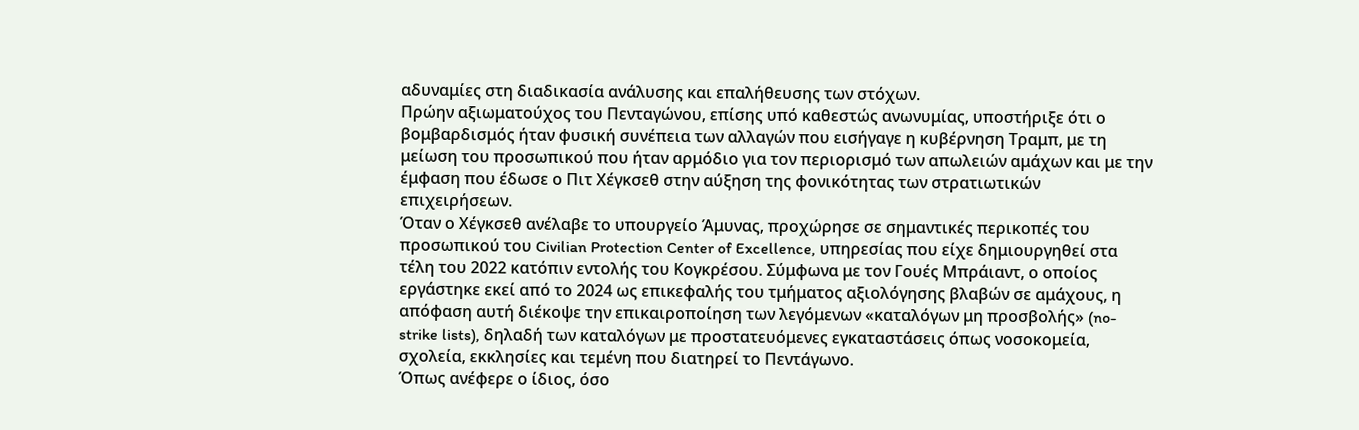αδυναμίες στη διαδικασία ανάλυσης και επαλήθευσης των στόχων.
Πρώην αξιωματούχος του Πενταγώνου, επίσης υπό καθεστώς ανωνυμίας, υποστήριξε ότι ο βομβαρδισμός ήταν φυσική συνέπεια των αλλαγών που εισήγαγε η κυβέρνηση Τραμπ, με τη μείωση του προσωπικού που ήταν αρμόδιο για τον περιορισμό των απωλειών αμάχων και με την έμφαση που έδωσε ο Πιτ Χέγκσεθ στην αύξηση της φονικότητας των στρατιωτικών επιχειρήσεων.
Όταν ο Χέγκσεθ ανέλαβε το υπουργείο Άμυνας, προχώρησε σε σημαντικές περικοπές του προσωπικού του Civilian Protection Center of Excellence, υπηρεσίας που είχε δημιουργηθεί στα τέλη του 2022 κατόπιν εντολής του Κογκρέσου. Σύμφωνα με τον Γουές Μπράιαντ, ο οποίος εργάστηκε εκεί από το 2024 ως επικεφαλής του τμήματος αξιολόγησης βλαβών σε αμάχους, η απόφαση αυτή διέκοψε την επικαιροποίηση των λεγόμενων «καταλόγων μη προσβολής» (no-strike lists), δηλαδή των καταλόγων με προστατευόμενες εγκαταστάσεις όπως νοσοκομεία, σχολεία, εκκλησίες και τεμένη που διατηρεί το Πεντάγωνο.
Όπως ανέφερε ο ίδιος, όσο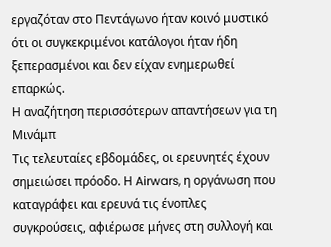εργαζόταν στο Πεντάγωνο ήταν κοινό μυστικό ότι οι συγκεκριμένοι κατάλογοι ήταν ήδη ξεπερασμένοι και δεν είχαν ενημερωθεί επαρκώς.
Η αναζήτηση περισσότερων απαντήσεων για τη Μινάμπ
Τις τελευταίες εβδομάδες, οι ερευνητές έχουν σημειώσει πρόοδο. Η Airwars, η οργάνωση που καταγράφει και ερευνά τις ένοπλες συγκρούσεις, αφιέρωσε μήνες στη συλλογή και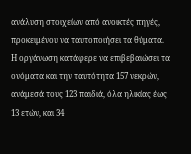ανάλυση στοιχείων από ανοικτές πηγές, προκειμένου να ταυτοποιήσει τα θύματα.
Η οργάνωση κατάφερε να επιβεβαιώσει τα ονόματα και την ταυτότητα 157 νεκρών, ανάμεσά τους 123 παιδιά, όλα ηλικίας έως 13 ετών, και 34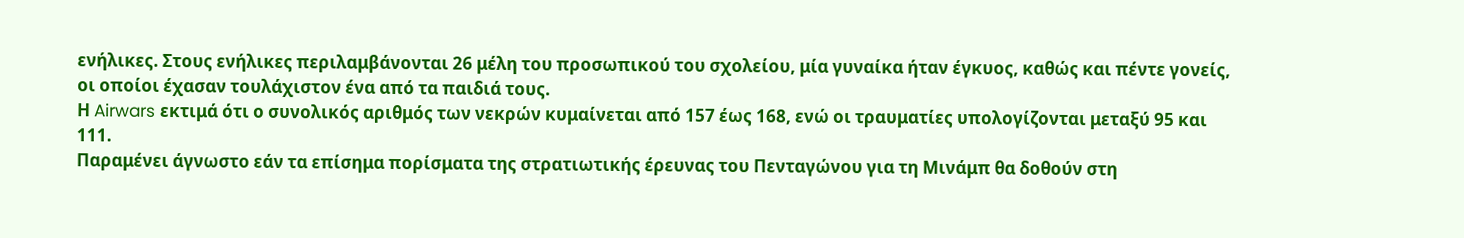ενήλικες. Στους ενήλικες περιλαμβάνονται 26 μέλη του προσωπικού του σχολείου, μία γυναίκα ήταν έγκυος, καθώς και πέντε γονείς, οι οποίοι έχασαν τουλάχιστον ένα από τα παιδιά τους.
Η Airwars εκτιμά ότι ο συνολικός αριθμός των νεκρών κυμαίνεται από 157 έως 168, ενώ οι τραυματίες υπολογίζονται μεταξύ 95 και 111.
Παραμένει άγνωστο εάν τα επίσημα πορίσματα της στρατιωτικής έρευνας του Πενταγώνου για τη Μινάμπ θα δοθούν στη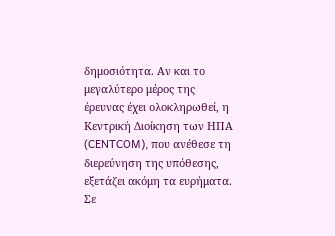δημοσιότητα. Αν και το μεγαλύτερο μέρος της έρευνας έχει ολοκληρωθεί, η Κεντρική Διοίκηση των ΗΠΑ (CENTCOM), που ανέθεσε τη διερεύνηση της υπόθεσης, εξετάζει ακόμη τα ευρήματα.
Σε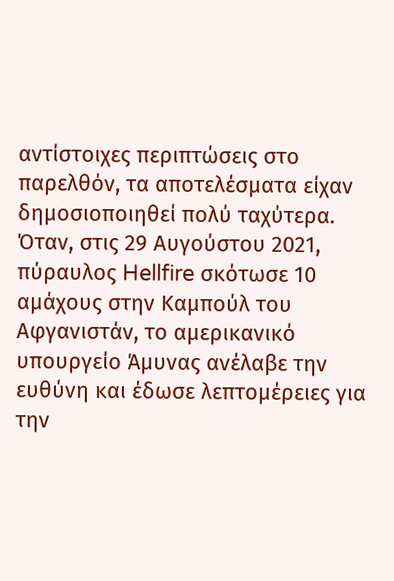αντίστοιχες περιπτώσεις στο παρελθόν, τα αποτελέσματα είχαν δημοσιοποιηθεί πολύ ταχύτερα. Όταν, στις 29 Αυγούστου 2021, πύραυλος Hellfire σκότωσε 10 αμάχους στην Καμπούλ του Αφγανιστάν, το αμερικανικό υπουργείο Άμυνας ανέλαβε την ευθύνη και έδωσε λεπτομέρειες για την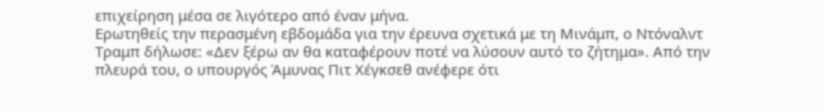επιχείρηση μέσα σε λιγότερο από έναν μήνα.
Ερωτηθείς την περασμένη εβδομάδα για την έρευνα σχετικά με τη Μινάμπ, ο Ντόναλντ Τραμπ δήλωσε: «Δεν ξέρω αν θα καταφέρουν ποτέ να λύσουν αυτό το ζήτημα». Από την πλευρά του, ο υπουργός Άμυνας Πιτ Χέγκσεθ ανέφερε ότι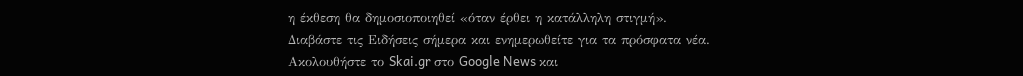η έκθεση θα δημοσιοποιηθεί «όταν έρθει η κατάλληλη στιγμή».
Διαβάστε τις Ειδήσεις σήμερα και ενημερωθείτε για τα πρόσφατα νέα.
Ακολουθήστε το Skai.gr στο Google News και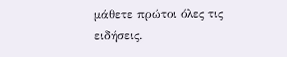μάθετε πρώτοι όλες τις ειδήσεις.